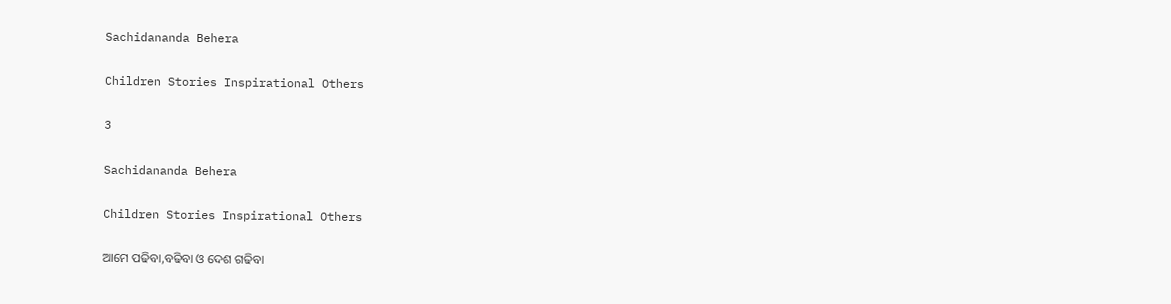Sachidananda Behera

Children Stories Inspirational Others

3

Sachidananda Behera

Children Stories Inspirational Others

ଆମେ ପଢିବା,ବଢିବା ଓ ଦେଶ ଗଢିବା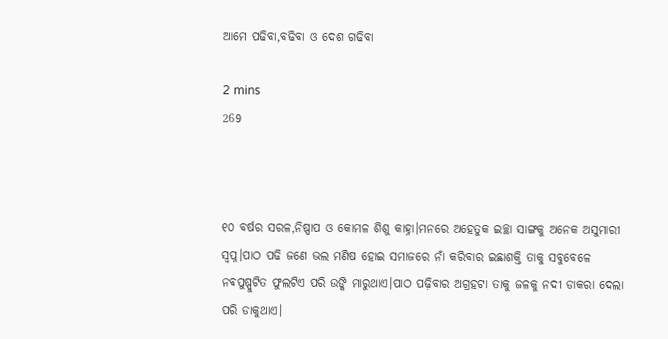ଆମେ ପଢିବା,ବଢିବା ଓ ଦେଶ ଗଢିବା

2 mins
269



୧୦ ବର୍ଷର ସରଳ,ନିଷ୍ପାପ ଓ କୋମଳ ଶିଶୁ କାହ୍ନା।ମନରେ ଅହେତୁକ ଇଚ୍ଛା ସାଙ୍ଗକୁ ଅନେକ ଅସୁମାରୀ ସ୍ୱପ୍ନ।ପାଠ ପଢି ଜଣେ ଭଲ ମଣିଷ ହୋଇ ସମାଜରେ ନାଁ କରିବାର ଇଛାଶକ୍ତି ତାକୁ ସବୁବେଳେ ନଵପୁଷ୍ପୁଟିତ ଫୁଲଟିଏ ପରି ଉଙ୍କି ମାରୁଥାଏ।ପାଠ ପଢ଼ିବାର ଅଗ୍ରହଟା ତାକୁ ଜଳକୁ ନଦୀ ଡାକରା ଦେଲା ପରି ଡାକୁଥାଏ।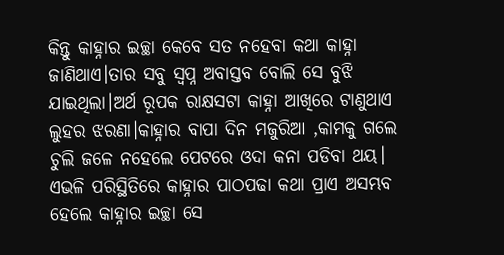କିନ୍ତୁ କାହ୍ନାର ଇଚ୍ଛା କେବେ ସତ ନହେବା କଥା କାହ୍ନା ଜାଣିଥାଏ।ତାର ସବୁ ସ୍ବପ୍ନ ଅବାସ୍ତବ ବୋଲି ସେ ବୁଝି ଯାଇଥିଲା।ଅର୍ଥ ରୂପକ ରାକ୍ଷସଟା କାହ୍ନା ଆଖିରେ ଟାଣୁଥାଏ ଲୁହର ଝରଣା।କାହ୍ନାର ବାପା ଦିନ ମଜୁରିଆ ,କାମକୁ ଗଲେ ଚୁଲି ଜଳେ ନହେଲେ ପେଟରେ ଓଦା କନା ପଡିବା ଥୟ। ଏଭଳି ପରିସ୍ଥିତିରେ କାହ୍ନାର ପାଠପଢା କଥା ପ୍ରାଏ ଅସମ୍ଭବ ହେଲେ କାହ୍ନାର ଇଚ୍ଛା ସେ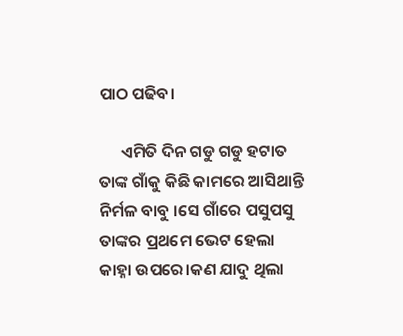ପାଠ ପଢିବ।

      ଏମିତି ଦିନ ଗଡୁ ଗଡୁ ହଟାତ ତାଙ୍କ ଗାଁକୁ କିଛି କାମରେ ଆସିଥାନ୍ତି ନିର୍ମଳ ବାବୁ ।ସେ ଗାଁରେ ପସୁପସୁ ତାଙ୍କର ପ୍ରଥମେ ଭେଟ ହେଲା କାହ୍ନା ଉପରେ।କଣ ଯାଦୁ ଥିଲା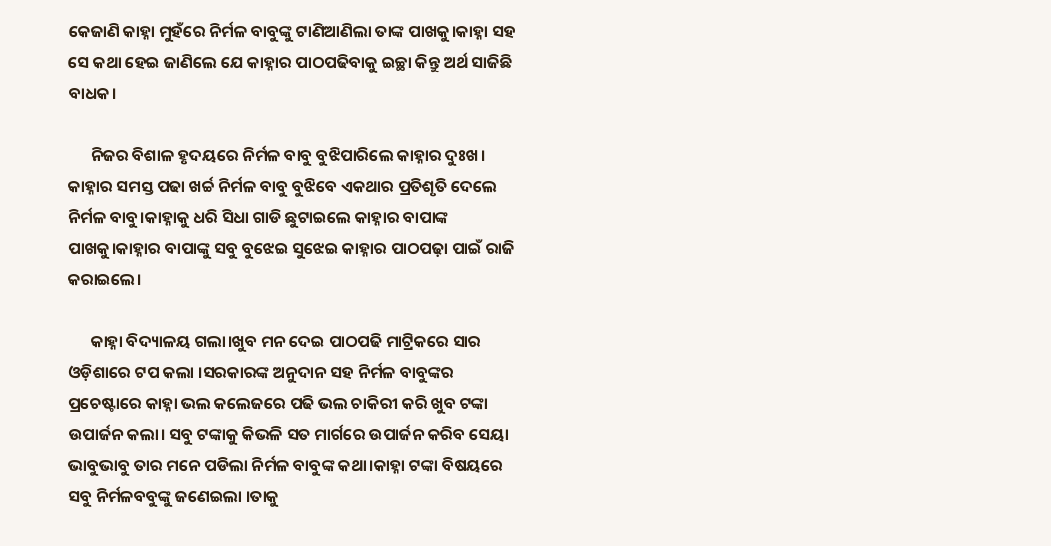କେଜାଣି କାହ୍ନା ମୁହଁରେ ନିର୍ମଳ ବାବୁଙ୍କୁ ଟାଣିଆଣିଲା ତାଙ୍କ ପାଖକୁ।କାହ୍ନା ସହ ସେ କଥା ହେଇ ଜାଣିଲେ ଯେ କାହ୍ନାର ପାଠପଢିବାକୁ ଇଚ୍ଛା କିନ୍ତୁ ଅର୍ଥ ସାଜିଛି ବାଧକ।

      ନିଜର ବିଶାଳ ହୃଦୟରେ ନିର୍ମଳ ବାବୁ ବୁଝିପାରିଲେ କାହ୍ନାର ଦୁଃଖ। କାହ୍ନାର ସମସ୍ତ ପଢା ଖର୍ଚ୍ଚ ନିର୍ମଳ ବାବୁ ବୁଝିବେ ଏକଥାର ପ୍ରତିଶୃତି ଦେଲେ ନିର୍ମଳ ବାବୁ।କାହ୍ନାକୁ ଧରି ସିଧା ଗାଡି ଛୁଟାଇଲେ କାହ୍ନାର ବାପାଙ୍କ ପାଖକୁ।କାହ୍ନାର ବାପାଙ୍କୁ ସବୁ ବୁଝେଇ ସୁଝେଇ କାହ୍ନାର ପାଠପଢ଼ା ପାଇଁ ରାଜି କରାଇଲେ।

      କାହ୍ନା ବିଦ୍ୟାଳୟ ଗଲା।ଖୁବ ମନ ଦେଇ ପାଠପଢି ମାଟ୍ରିକରେ ସାର ଓଡ଼ିଶାରେ ଟପ କଲା ।ସରକାରଙ୍କ ଅନୁଦାନ ସହ ନିର୍ମଳ ବାବୁଙ୍କର ପ୍ରଚେଷ୍ଟାରେ କାହ୍ନା ଭଲ କଲେଜରେ ପଢି ଭଲ ଚାକିରୀ କରି ଖୁବ ଟଙ୍କା ଉପାର୍ଜନ କଲା। ସବୁ ଟଙ୍କାକୁ କିଭଳି ସତ ମାର୍ଗରେ ଉପାର୍ଜନ କରିବ ସେୟା ଭାବୁଭାବୁ ତାର ମନେ ପଡିଲା ନିର୍ମଳ ବାବୁଙ୍କ କଥା।କାହ୍ନା ଟଙ୍କା ବିଷୟରେ ସବୁ ନିର୍ମଳବବୁଙ୍କୁ ଜଣେଇଲା ।ତାକୁ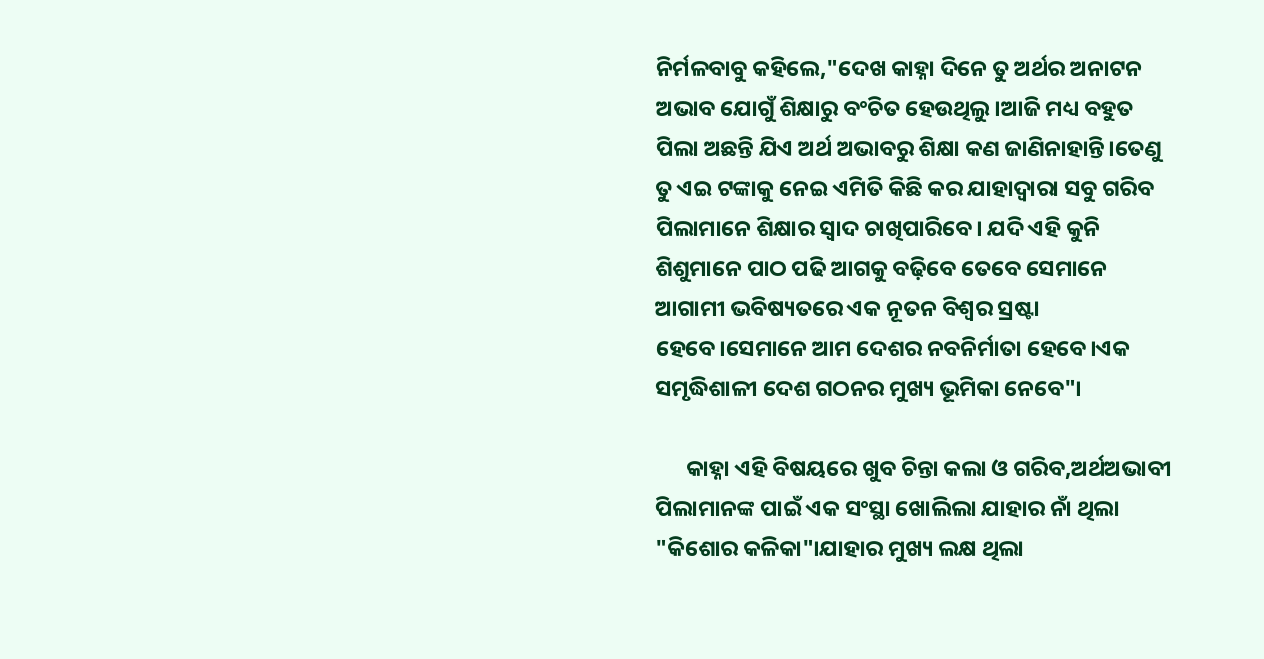ନିର୍ମଳବାବୁ କହିଲେ,"ଦେଖ କାହ୍ନା ଦିନେ ତୁ ଅର୍ଥର ଅନାଟନ ଅଭାବ ଯୋଗୁଁ ଶିକ୍ଷାରୁ ବଂଚିତ ହେଉଥିଲୁ।ଆଜି ମଧ୍ୟ ବହୁତ ପିଲା ଅଛନ୍ତି ଯିଏ ଅର୍ଥ ଅଭାବରୁ ଶିକ୍ଷା କଣ ଜାଣିନାହାନ୍ତି।ତେଣୁ ତୁ ଏଇ ଟଙ୍କାକୁ ନେଇ ଏମିତି କିଛି କର ଯାହାଦ୍ବାରା ସବୁ ଗରିବ ପିଲାମାନେ ଶିକ୍ଷାର ସ୍ୱାଦ ଚାଖିପାରିବେ। ଯଦି ଏହି କୁନି ଶିଶୁମାନେ ପାଠ ପଢି ଆଗକୁ ବଢ଼ିବେ ତେବେ ସେମାନେ ଆଗାମୀ ଭବିଷ୍ୟତରେ ଏକ ନୂତନ ବିଶ୍ୱର ସ୍ରଷ୍ଟା ହେବେ।ସେମାନେ ଆମ ଦେଶର ନବନିର୍ମାତା ହେବେ।ଏକ ସମୃଦ୍ଧିଶାଳୀ ଦେଶ ଗଠନର ମୁଖ୍ୟ ଭୂମିକା ନେବେ"।

      କାହ୍ନା ଏହି ବିଷୟରେ ଖୁବ ଚିନ୍ତା କଲା ଓ ଗରିବ,ଅର୍ଥଅଭାବୀ ପିଲାମାନଙ୍କ ପାଇଁ ଏକ ସଂସ୍ଥା ଖୋଲିଲା ଯାହାର ନାଁ ଥିଲା "କିଶୋର କଳିକା"।ଯାହାର ମୁଖ୍ୟ ଲକ୍ଷ ଥିଲା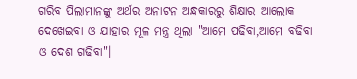ଗରିବ ପିଲାମାନଙ୍କୁ ଅର୍ଥର ଅନାଟନ ଅନ୍ଧକାରରୁ ଶିକ୍ଷାର ଆଲୋକ ଦେଖେଇବା ଓ ଯାହାର ମୂଳ ମନ୍ତ୍ର ଥିଲା "ଆମେ ପଢିବା,ଆମେ ବଢିବା ଓ ଦେଶ ଗଢିବା"।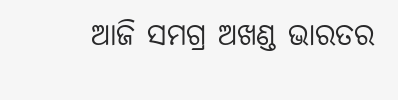ଆଜି ସମଗ୍ର ଅଖଣ୍ଡ ଭାରତର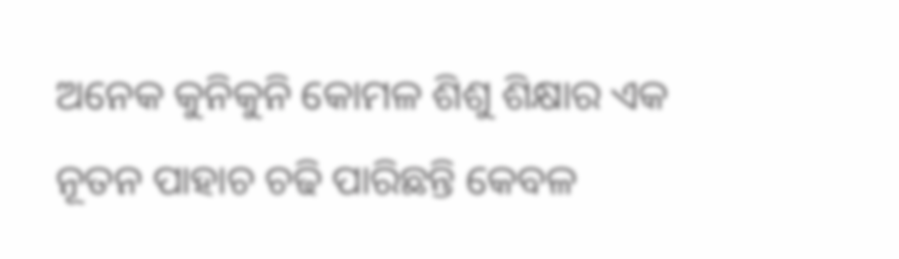ଅନେକ କୁନିକୁନି କୋମଳ ଶିଶୁ ଶିକ୍ଷାର ଏକ ନୂତନ ପାହାଚ ଚଢି ପାରିଛନ୍ତି କେବଳ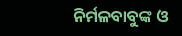ନିର୍ମଳବାବୁଙ୍କ ଓ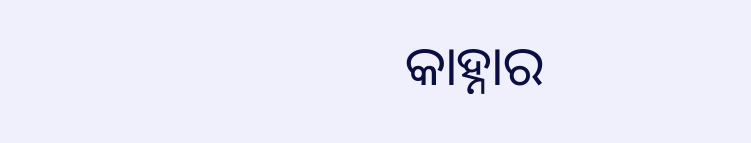କାହ୍ନାର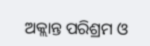ଅକ୍ଲାନ୍ତ ପରିଶ୍ରମ ଓ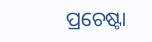ପ୍ରଚେଷ୍ଟା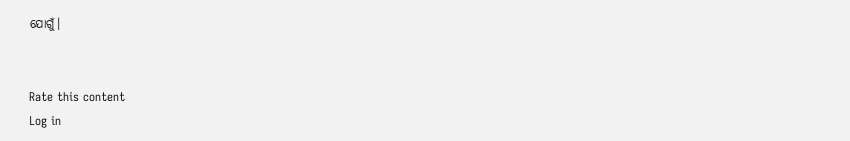ଯୋଗୁଁ।


Rate this content
Log in